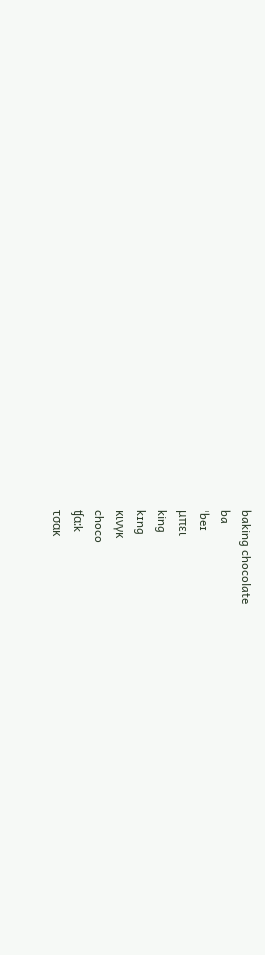baking chocolate
ba
ˈbeɪ
μπει
king
kɪng
κινγκ
choco
ʧɑ:k
τσακ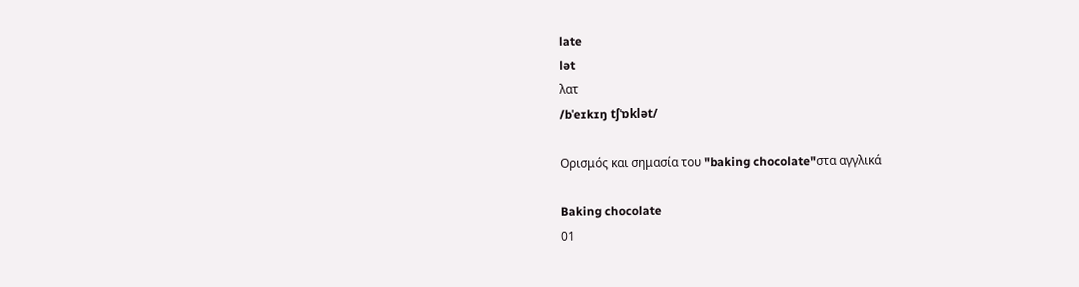late
lət
λατ
/bˈeɪkɪŋ tʃˈɒklət/

Ορισμός και σημασία του "baking chocolate"στα αγγλικά

Baking chocolate
01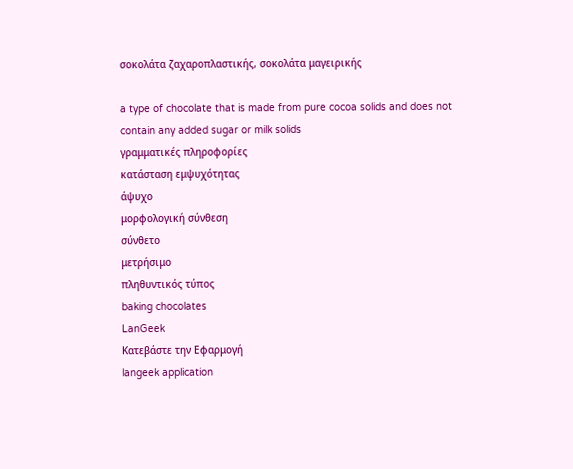σοκολάτα ζαχαροπλαστικής, σοκολάτα μαγειρικής

a type of chocolate that is made from pure cocoa solids and does not contain any added sugar or milk solids
γραμματικές πληροφορίες
κατάσταση εμψυχότητας
άψυχο
μορφολογική σύνθεση
σύνθετο
μετρήσιμο
πληθυντικός τύπος
baking chocolates
LanGeek
Κατεβάστε την Εφαρμογή
langeek application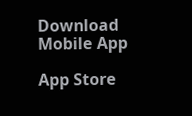Download Mobile App

App Store